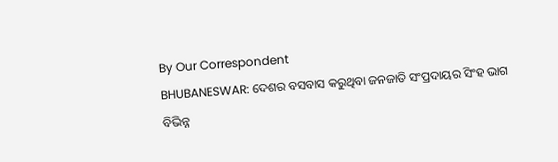By Our Correspondent
BHUBANESWAR: ଦେଶର ବସବାସ କରୁଥିବା ଜନଜାତି ସଂପ୍ରଦାୟର ସିଂହ ଭାଗ ବିଭିନ୍ନ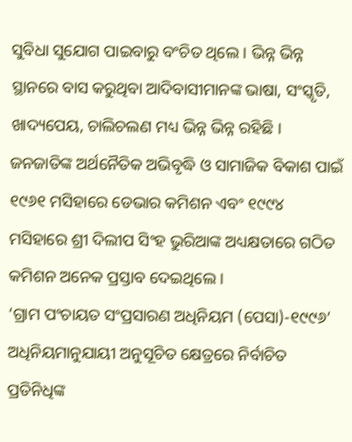ସୁବିଧା ସୁଯୋଗ ପାଇବାରୁ ବଂଚିତ ଥିଲେ । ଭିନ୍ନ ଭିନ୍ନ ସ୍ଥାନରେ ବାସ କରୁଥିବା ଆଦିବାସୀମାନଙ୍କ ଭାଷା, ସଂସ୍କୃତି, ଖାଦ୍ୟପେୟ, ଚାଲିଚଲଣ ମଧ୍ୟ ଭିନ୍ନ ଭିନ୍ନ ରହିଛି । ଜନଜାତିଙ୍କ ଅର୍ଥନୈତିକ ଅଭିବୃଦ୍ଧି ଓ ସାମାଜିକ ବିକାଶ ପାଇଁ ୧୯୬୧ ମସିହାରେ ଡେଭାର କମିଶନ ଏବଂ ୧୯୯୪ ମସିହାରେ ଶ୍ରୀ ଦିଲୀପ ସିଂହ ଭୁରିଆଙ୍କ ଅଧ୍ୟକ୍ଷତାରେ ଗଠିତ କମିଶନ ଅନେକ ପ୍ରସ୍ତାବ ଦେଇଥିଲେ ।
‘ଗ୍ରାମ ପଂଚାୟତ ସଂପ୍ରସାରଣ ଅଧିନିୟମ (ପେସା)-୧୯୯୬’ ଅଧିନିୟମାନୁଯାୟୀ ଅନୁସୂଚିତ କ୍ଷେତ୍ରରେ ନିର୍ବାଚିତ ପ୍ରତିନିଧିଙ୍କ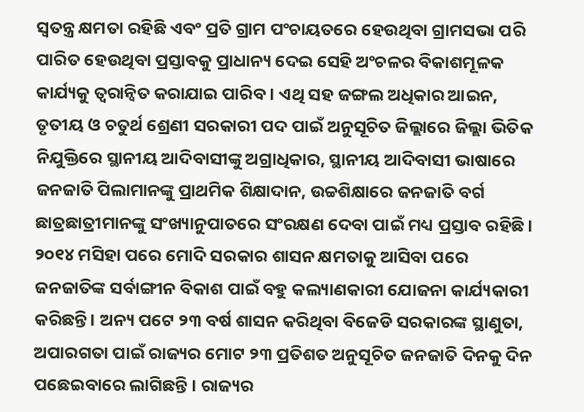ସ୍ୱତନ୍ତ୍ର କ୍ଷମତା ରହିଛି ଏବଂ ପ୍ରତି ଗ୍ରାମ ପଂଚାୟତରେ ହେଉଥିବା ଗ୍ରାମସଭା ପରି ପାରିତ ହେଉଥିବା ପ୍ରସ୍ତାବକୁ ପ୍ରାଧାନ୍ୟ ଦେଇ ସେହି ଅଂଚଳର ବିକାଶମୂଳକ କାର୍ଯ୍ୟକୁ ତ୍ୱରାନ୍ୱିତ କରାଯାଇ ପାରିବ । ଏଥି ସହ ଜଙ୍ଗଲ ଅଧିକାର ଆଇନ, ତୃତୀୟ ଓ ଚତୁର୍ଥ ଶ୍ରେଣୀ ସରକାରୀ ପଦ ପାଇଁ ଅନୁସୂଚିତ ଜିଲ୍ଲାରେ ଜିଲ୍ଲା ଭିତିକ ନିଯୁକ୍ତିରେ ସ୍ଥାନୀୟ ଆଦିବାସୀଙ୍କୁ ଅଗ୍ରାଧିକାର, ସ୍ଥାନୀୟ ଆଦିବାସୀ ଭାଷାରେ ଜନଜାତି ପିଲାମାନଙ୍କୁ ପ୍ରାଥମିକ ଶିକ୍ଷାଦାନ, ଉଚ୍ଚଶିକ୍ଷାରେ ଜନଜାତି ବର୍ଗ ଛାତ୍ରଛାତ୍ରୀମାନଙ୍କୁ ସଂଖ୍ୟାନୁପାତରେ ସଂରକ୍ଷଣ ଦେବା ପାଇଁ ମଧ୍ୟ ପ୍ରସ୍ତାବ ରହିଛି ।
୨୦୧୪ ମସିହା ପରେ ମୋଦି ସରକାର ଶାସନ କ୍ଷମତାକୁ ଆସିବା ପରେ ଜନଜାତିଙ୍କ ସର୍ବାଙ୍ଗୀନ ବିକାଶ ପାଇଁ ବହୁ କଲ୍ୟାଣକାରୀ ଯୋଜନା କାର୍ଯ୍ୟକାରୀ କରିଛନ୍ତି । ଅନ୍ୟ ପଟେ ୨୩ ବର୍ଷ ଶାସନ କରିଥିବା ବିଜେଡି ସରକାରଙ୍କ ସ୍ଥାଣୁତା, ଅପାରଗତା ପାଇଁ ରାଜ୍ୟର ମୋଟ ୨୩ ପ୍ରତିଶତ ଅନୁସୂଚିତ ଜନଜାତି ଦିନକୁ ଦିନ ପଛେଇବାରେ ଲାଗିଛନ୍ତି । ରାଜ୍ୟର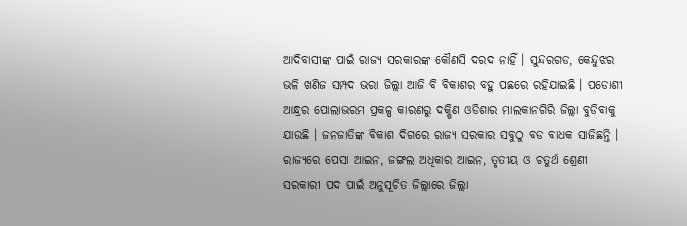ଆଦିବାସୀଙ୍କ ପାଇଁ ରାଜ୍ୟ ସରକାରଙ୍କ କୌଣସି ଦରଦ ନାହିଁ । ସୁନ୍ଦରଗଡ, କେନ୍ଦୁଝର ଭଳି ଖଣିଜ ସମ୍ପଦ ଭରା ଜିଲ୍ଲା ଆଜି ବି ବିକାଶର ବହୁ ପଛରେ ରହିଯାଇଛି । ପଡୋଶୀ ଆନ୍ଧ୍ରର ପୋଲାଭରମ ପ୍ରକଳ୍ପ କାରଣରୁ ଦକ୍ଷିଣ ଓଡିଶାର ମାଲକାନଗିରି ଜିଲ୍ଲା ବୁଡିବାକୁ ଯାଉଛି । ଜନଜାତିଙ୍କ ବିକାଶ ଦିଗରେ ରାଜ୍ୟ ସରକାର ସବୁଠୁ ବଡ ବାଧକ ସାଜିଛନ୍ତି ।
ରାଜ୍ୟରେ ପେସା ଆଇନ, ଜଙ୍ଗଲ ଅଧିକାର ଆଇନ, ତୃତୀୟ ଓ ଚତୁର୍ଥ ଶ୍ରେଣୀ ସରକାରୀ ପଦ ପାଇଁ ଅନୁସୂଚିତ ଜିଲ୍ଲାରେ ଜିଲ୍ଲା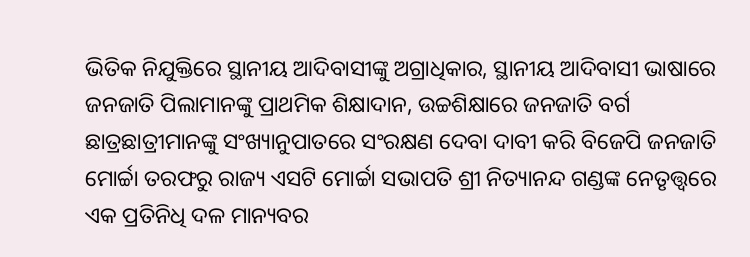ଭିତିକ ନିଯୁକ୍ତିରେ ସ୍ଥାନୀୟ ଆଦିବାସୀଙ୍କୁ ଅଗ୍ରାଧିକାର, ସ୍ଥାନୀୟ ଆଦିବାସୀ ଭାଷାରେ ଜନଜାତି ପିଲାମାନଙ୍କୁ ପ୍ରାଥମିକ ଶିକ୍ଷାଦାନ, ଉଚ୍ଚଶିକ୍ଷାରେ ଜନଜାତି ବର୍ଗ ଛାତ୍ରଛାତ୍ରୀମାନଙ୍କୁ ସଂଖ୍ୟାନୁପାତରେ ସଂରକ୍ଷଣ ଦେବା ଦାବୀ କରି ବିଜେପି ଜନଜାତି ମୋର୍ଚ୍ଚା ତରଫରୁ ରାଜ୍ୟ ଏସଟି ମୋର୍ଚ୍ଚା ସଭାପତି ଶ୍ରୀ ନିତ୍ୟାନନ୍ଦ ଗଣ୍ଡଙ୍କ ନେତୃତ୍ତ୍ଵରେ ଏକ ପ୍ରତିନିଧି ଦଳ ମାନ୍ୟବର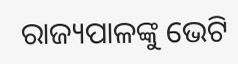ରାଜ୍ୟପାଳଙ୍କୁ ଭେଟି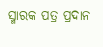ସ୍ମାରକ ପତ୍ର ପ୍ରଦାନ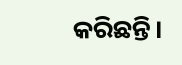କରିଛନ୍ତି।